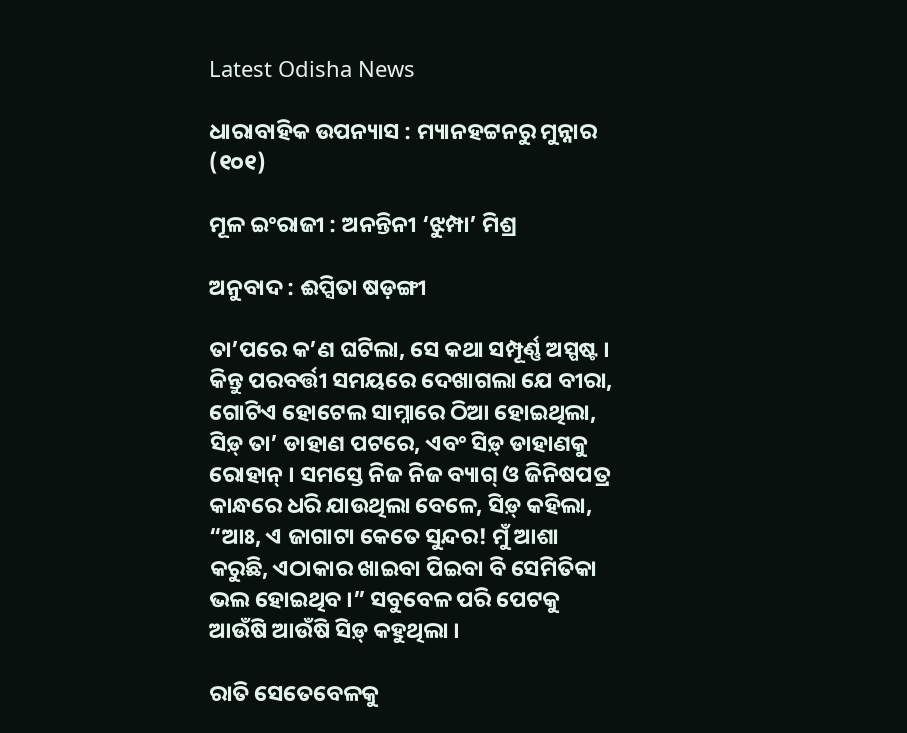Latest Odisha News

ଧାରାବାହିକ ଉପନ୍ୟାସ : ମ୍ୟାନହଟ୍ଟନରୁ ମୁନ୍ନାର (୧୦୧)

ମୂଳ ଇଂରାଜୀ : ଅନନ୍ତିନୀ ‘ଝୁମ୍ପା’ ମିଶ୍ର

ଅନୁବାଦ : ଈପ୍ସିତା ଷଡ଼ଙ୍ଗୀ

ତା’ପରେ କ’ଣ ଘଟିଲା, ସେ କଥା ସମ୍ପୂର୍ଣ୍ଣ ଅସ୍ପଷ୍ଟ । କିନ୍ତୁ ପରବର୍ତ୍ତୀ ସମୟରେ ଦେଖାଗଲା ଯେ ବୀରା, ଗୋଟିଏ ହୋଟେଲ ସାମ୍ନାରେ ଠିଆ ହୋଇଥିଲା, ସିଡ଼୍ ତା’ ଡାହାଣ ପଟରେ, ଏବଂ ସିଡ଼୍ ଡାହାଣକୁ ରୋହାନ୍ । ସମସ୍ତେ ନିଜ ନିଜ ବ୍ୟାଗ୍ ଓ ଜିନିଷପତ୍ର କାନ୍ଧରେ ଧରି ଯାଉଥିଲା ବେଳେ, ସିଡ଼୍ କହିଲା, “ଆଃ, ଏ ଜାଗାଟା କେତେ ସୁନ୍ଦର! ମୁଁ ଆଶା କରୁଛି, ଏଠାକାର ଖାଇବା ପିଇବା ବି ସେମିତିକା ଭଲ ହୋଇଥିବ ।” ସବୁବେଳ ପରି ପେଟକୁ ଆଉଁଷି ଆଉଁଷି ସିଡ଼୍ କହୁଥିଲା ।

ରାତି ସେତେବେଳକୁ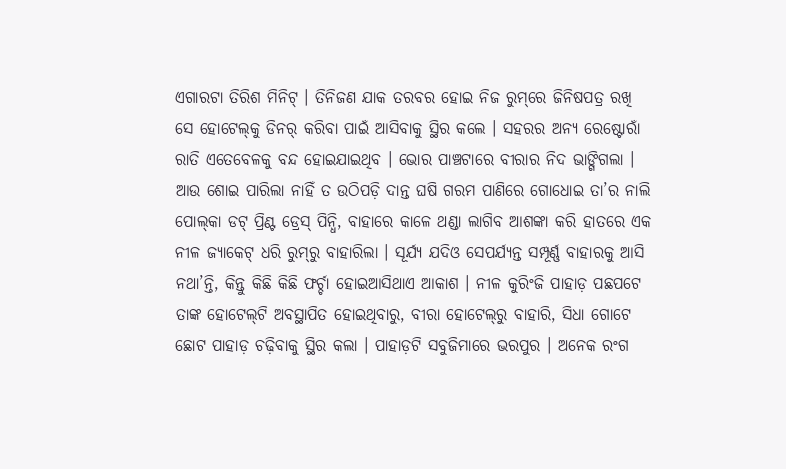ଏଗାରଟା ତିରିଶ ମିନିଟ୍ । ତିନିଜଣ ଯାକ ତରବର ହୋଇ ନିଜ ରୁମ୍‌ରେ ଜିନିଷପତ୍ର ରଖି ସେ ହୋଟେଲ୍‌କୁ ଡିନର୍ କରିବା ପାଇଁ ଆସିବାକୁ ସ୍ଥିର କଲେ । ସହରର ଅନ୍ୟ ରେଷ୍ଟୋରାଁ ରାତି ଏତେବେଳକୁ ବନ୍ଦ ହୋଇଯାଇଥିବ । ଭୋର ପାଞ୍ଚଟାରେ ବୀରାର ନିଦ ଭାଙ୍ଗିଗଲା । ଆଉ ଶୋଇ ପାରିଲା ନାହିଁ ତ ଉଠିପଡ଼ି ଦାନ୍ତ ଘଷି ଗରମ ପାଣିରେ ଗୋଧୋଇ ତା’ର ନାଲି ପୋଲ୍‌କା ଡଟ୍ ପ୍ରିଣ୍ଟ ଡ୍ରେସ୍‌ ପିନ୍ଧି, ବାହାରେ କାଳେ ଥଣ୍ଡା ଲାଗିବ ଆଶଙ୍କା କରି ହାତରେ ଏକ ନୀଳ ଜ୍ୟାକେଟ୍ ଧରି ରୁମ୍‌ରୁ ବାହାରିଲା । ସୂର୍ଯ୍ୟ ଯଦିଓ ସେପର୍ଯ୍ୟନ୍ତ ସମ୍ପୂର୍ଣ୍ଣ ବାହାରକୁ ଆସି ନଥା’ନ୍ତି, କିନ୍ତୁ କିଛି କିଛି ଫର୍ଚ୍ଚା ହୋଇଆସିଥାଏ ଆକାଶ । ନୀଳ କୁରିଂଜି ପାହାଡ଼ ପଛପଟେ ତାଙ୍କ ହୋଟେଲ୍‌ଟି ଅବସ୍ଥାପିତ ହୋଇଥିବାରୁ, ବୀରା ହୋଟେଲ୍‌ରୁ ବାହାରି, ସିଧା ଗୋଟେ ଛୋଟ ପାହାଡ଼ ଚଢ଼ିବାକୁ ସ୍ଥିର କଲା । ପାହାଡ଼ଟି ସବୁଜିମାରେ ଭରପୁର । ଅନେକ ରଂଗ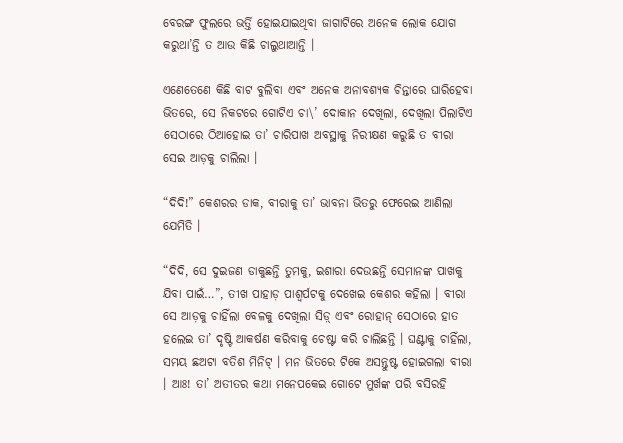ବେରଙ୍ଗ ଫୁଲରେ ଭର୍ତ୍ତି ହୋଇଯାଇଥିବା ଜାଗାଟିରେ ଅନେକ ଲୋକ ଯୋଗ କରୁଥା’ନ୍ତି ତ ଆଉ କିଛି ଚାଲୁଥାଆନ୍ତି ।

ଏଣେତେଣେ କିଛି ବାଟ ବୁଲିବା ଏବଂ ଅନେକ ଅନାବଶ୍ୟକ ଚିନ୍ତାରେ ଘାରିହେବା ଭିତରେ, ସେ ନିକଟରେ ଗୋଟିଏ ଚା\’ ଦୋକାନ ଦେଖିଲା, ଦେଖିଲା ପିଲାଟିଏ ସେଠାରେ ଠିଆହୋଇ ତା’ ଚାରିପାଖ ଅବସ୍ଥାକୁ ନିରୀକ୍ଷଣ କରୁଛି ତ ବୀରା ସେଇ ଆଡ଼କୁ ଚାଲିଲା ।

“ଦିଦି!” କେଶରର ଡାକ, ବୀରାକୁ ତା’ ଭାବନା ଭିତରୁ ଫେରେଇ ଆଣିଲା ଯେମିତି ।

“ଦିଦି, ସେ ଦୁଇଜଣ ଡାକୁଛନ୍ତି ତୁମକୁ, ଇଶାରା ଦେଉଛନ୍ତି ସେମାନଙ୍କ ପାଖକୁ ଯିବା ପାଇଁ…”, ତୀଖ ପାହାଡ଼ ପାଶ୍ୱର୍ପଟକୁ ଦେଖେଇ କେଶର କହିଲା । ବୀରା ସେ ଆଡ଼କୁ ଚାହିଁଲା ବେଳକୁ ଦେଖିଲା ସିଡ଼୍ ଏବଂ ରୋହାନ୍ ସେଠାରେ ହାତ ହଲେଇ ତା’ ଦୃଷ୍ଟି ଆକର୍ଷଣ କରିବାକୁ ଚେଷ୍ଟା କରି ଚାଲିଛନ୍ତି । ଘଣ୍ଟାକୁ ଚାହିଁଲା, ସମୟ ଛଅଟା ବତିଶ ମିନିଟ୍ । ମନ ଭିତରେ ଟିକେ ଅସନ୍ତୁଷ୍ଟ ହୋଇଗଲା ବୀରା । ଆଃ! ତା’ ଅତୀତର କଥା ମନେପକେଇ ଗୋଟେ ମୁର୍ଖଙ୍କ ପରି ବସିରହି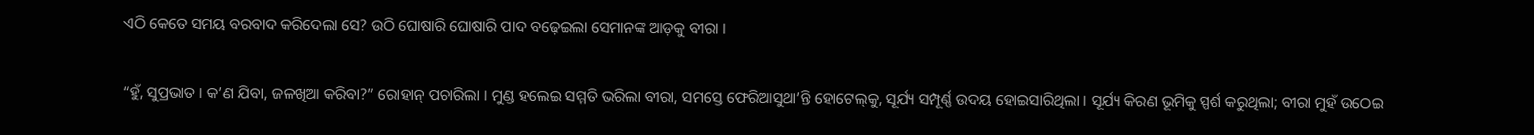ଏଠି କେତେ ସମୟ ବରବାଦ କରିଦେଲା ସେ? ଉଠି ଘୋଷାରି ଘୋଷାରି ପାଦ ବଢ଼େଇଲା ସେମାନଙ୍କ ଆଡ଼କୁ ବୀରା ।

“ହୁଁ, ସୁପ୍ରଭାତ । କ’ଣ ଯିବା, ଜଳଖିଆ କରିବା?” ରୋହାନ୍‌ ପଚାରିଲା । ମୁଣ୍ଡ ହଲେଇ ସମ୍ମତି ଭରିଲା ବୀରା, ସମସ୍ତେ ଫେରିଆସୁଥା’ନ୍ତି ହୋଟେଲ୍‌କୁ, ସୂର୍ଯ୍ୟ ସମ୍ପୂର୍ଣ୍ଣ ଉଦୟ ହୋଇସାରିଥିଲା । ସୂର୍ଯ୍ୟ କିରଣ ଭୂମିକୁ ସ୍ପର୍ଶ କରୁଥିଲା; ବୀରା ମୁହଁ ଉଠେଇ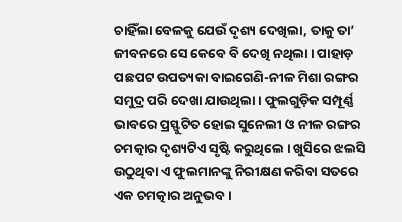ଚାହିଁଲା ବେଳକୁ ଯେଉଁ ଦୃଶ୍ୟ ଦେଖିଲା, ତାକୁ ତା’ ଜୀବନରେ ସେ କେବେ ବି ଦେଖି ନଥିଲା । ପାହାଡ଼ ପଛପଟ ଉପତ୍ୟକା ବାଇଗେଣି-ନୀଳ ମିଶା ରଙ୍ଗର ସମୁଦ୍ର ପରି ଦେଖା ଯାଉଥିଲା । ଫୁଲଗୁଡ଼ିକ ସମ୍ପୂର୍ଣ୍ଣ ଭାବରେ ପ୍ରସ୍ଫୁଟିତ ହୋଇ ସୁନେଲୀ ଓ ନୀଳ ରଙ୍ଗର ଚମତ୍କାର ଦୃଶ୍ୟଟିଏ ସୃଷ୍ଟି କରୁଥିଲେ । ଖୁସିରେ ଝଲସି ଉଠୁଥିବା ଏ ଫୁଲମାନଙ୍କୁ ନିରୀକ୍ଷଣ କରିବା ସତରେ ଏକ ଚମତ୍କାର ଅନୁଭବ ।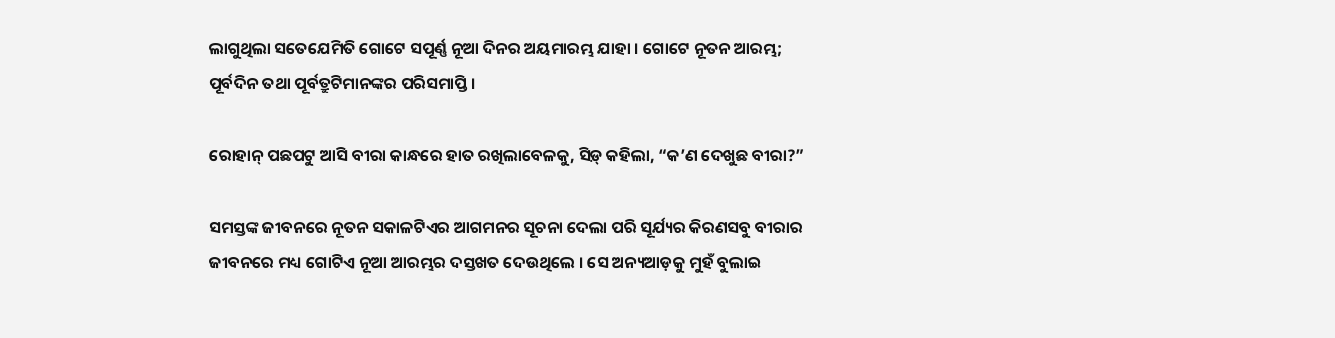ଲାଗୁଥିଲା ସତେଯେମିତି ଗୋଟେ ସପୂର୍ଣ୍ଣ ନୂଆ ଦିନର ଅୟମାରମ୍ଭ ଯାହା । ଗୋଟେ ନୂତନ ଆରମ୍ଭ; ପୂର୍ବଦିନ ତଥା ପୂର୍ବତ୍ରୁଟିମାନଙ୍କର ପରିସମାପ୍ତି ।

ରୋହାନ୍ ପଛପଟୁ ଆସି ବୀରା କାନ୍ଧରେ ହାତ ରଖିଲାବେଳକୁ, ସିଡ଼୍ କହିଲା, “କ’ଣ ଦେଖୁଛ ବୀରା?”

ସମସ୍ତଙ୍କ ଜୀବନରେ ନୂତନ ସକାଳଟିଏର ଆଗମନର ସୂଚନା ଦେଲା ପରି ସୂର୍ଯ୍ୟର କିରଣସବୁ ବୀରାର ଜୀବନରେ ମଧ୍ୟ ଗୋଟିଏ ନୂଆ ଆରମ୍ଭର ଦସ୍ତଖତ ଦେଉଥିଲେ । ସେ ଅନ୍ୟଆଡ଼କୁ ମୁହଁ ବୁଲାଇ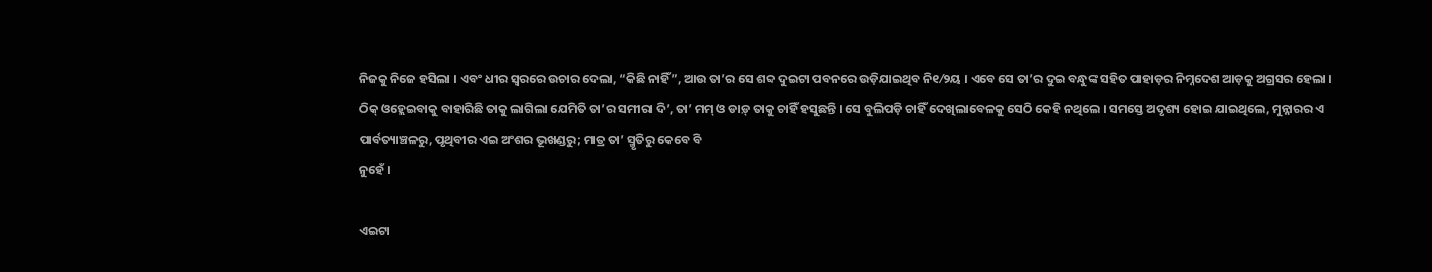ନିଜକୁ ନିଜେ ହସିଲା । ଏବଂ ଧୀର ସ୍ୱରରେ ଉଚାର ଦେଲା, “କିଛି ନାହିଁ”, ଆଉ ତା’ର ସେ ଶବ୍ଦ ଦୁଇଟା ପବନରେ ଉଡ଼ିଯାଇଥିବ ନି୧⁄୨ୟ । ଏବେ ସେ ତା’ର ଦୁଇ ବନ୍ଧୁଙ୍କ ସହିତ ପାହାଡ଼ର ନିମ୍ନଦେଶ ଆଡ଼କୁ ଅଗ୍ରସର ହେଲା । ଠିକ୍ ଓହ୍ଲେଇବାକୁ ବାହାରିଛି ତାକୁ ଲାଗିଲା ଯେମିତି ତା’ର ସମୀରା ଦି’, ତା’ ମମ୍ ଓ ଡାଡ଼୍ ତାକୁ ଚାହିଁ ହସୁଛନ୍ତି । ସେ ବୁଲିପଡ଼ି ଚାହିଁ ଦେଖିଲାବେଳକୁ ସେଠି କେହି ନଥିଲେ । ସମସ୍ତେ ଅଦୃଶ୍ୟ ହୋଇ ଯାଇଥିଲେ, ମୁନ୍ନାରର ଏ ପାର୍ବତ୍ୟାଞ୍ଚଳରୁ, ପୃଥିବୀର ଏଇ ଅଂଶର ଭୂଖଣ୍ଡରୁ; ମାତ୍ର ତା’ ସ୍ମୃତିରୁ କେବେ ବି
ନୁହେଁ ।

ଏଇଟା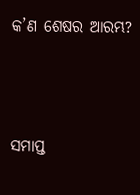କ’ଣ ଶେଷର ଆରମ୍ଭ?



ସମାପ୍ତ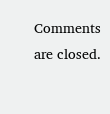Comments are closed.